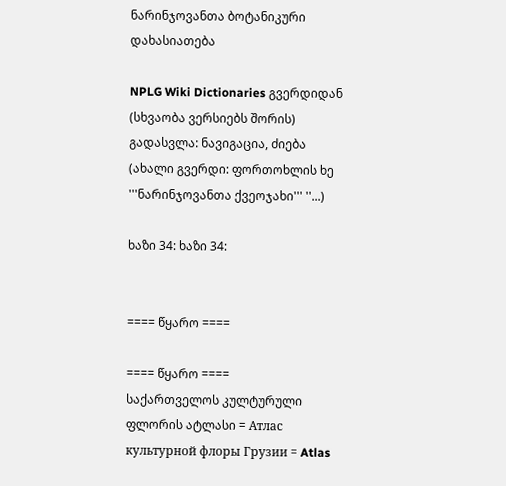ნარინჯოვანთა ბოტანიკური დახასიათება

NPLG Wiki Dictionaries გვერდიდან
(სხვაობა ვერსიებს შორის)
გადასვლა: ნავიგაცია, ძიება
(ახალი გვერდი: ფორთოხლის ხე '''ნარინჯოვანთა ქვეოჯახი''' ''...)

ხაზი 34: ხაზი 34:


==== წყარო ====

==== წყარო ====
საქართველოს კულტურული ფლორის ატლასი = Атлас культурной флоры Грузии = Atlas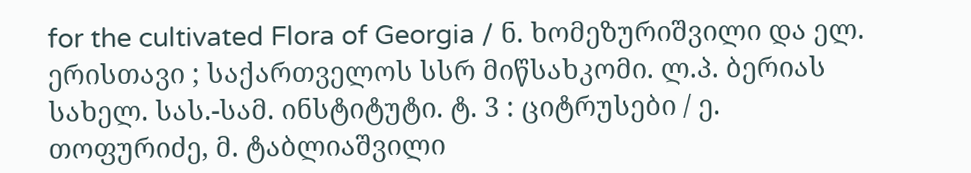for the cultivated Flora of Georgia / ნ. ხომეზურიშვილი და ელ. ერისთავი ; საქართველოს სსრ მიწსახკომი. ლ.პ. ბერიას სახელ. სას.-სამ. ინსტიტუტი. ტ. 3 : ციტრუსები / ე. თოფურიძე, მ. ტაბლიაშვილი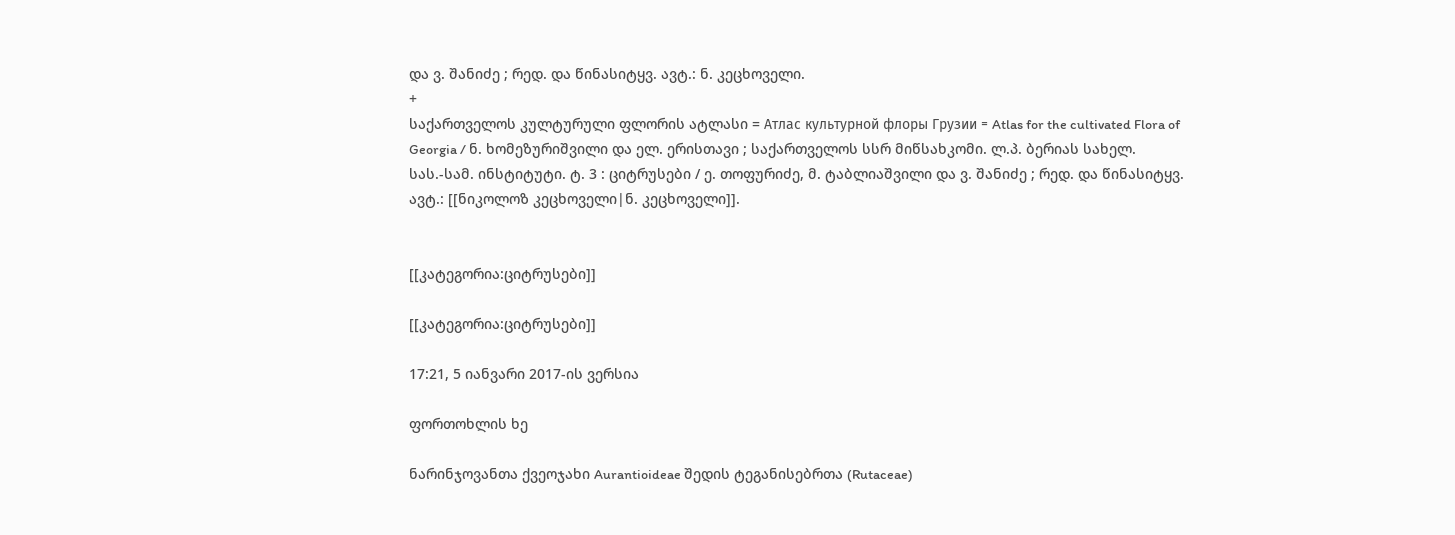და ვ. შანიძე ; რედ. და წინასიტყვ. ავტ.: ნ. კეცხოველი.
+
საქართველოს კულტურული ფლორის ატლასი = Атлас культурной флоры Грузии = Atlas for the cultivated Flora of Georgia / ნ. ხომეზურიშვილი და ელ. ერისთავი ; საქართველოს სსრ მიწსახკომი. ლ.პ. ბერიას სახელ. სას.-სამ. ინსტიტუტი. ტ. 3 : ციტრუსები / ე. თოფურიძე, მ. ტაბლიაშვილი და ვ. შანიძე ; რედ. და წინასიტყვ. ავტ.: [[ნიკოლოზ კეცხოველი|ნ. კეცხოველი]].


[[კატეგორია:ციტრუსები]]

[[კატეგორია:ციტრუსები]]

17:21, 5 იანვარი 2017-ის ვერსია

ფორთოხლის ხე

ნარინჯოვანთა ქვეოჯახი Aurantioideae შედის ტეგანისებრთა (Rutaceae)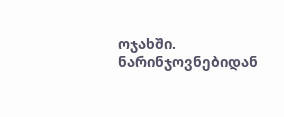ოჯახში. ნარინჯოვნებიდან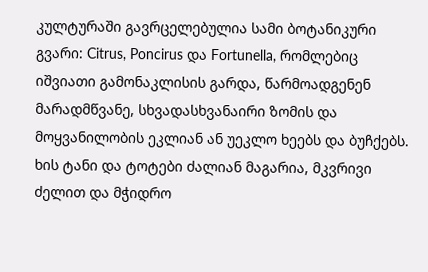კულტურაში გავრცელებულია სამი ბოტანიკური გვარი: Citrus, Poncirus და Fortunella, რომლებიც იშვიათი გამონაკლისის გარდა, წარმოადგენენ მარადმწვანე, სხვადასხვანაირი ზომის და მოყვანილობის ეკლიან ან უეკლო ხეებს და ბუჩქებს. ხის ტანი და ტოტები ძალიან მაგარია, მკვრივი ძელით და მჭიდრო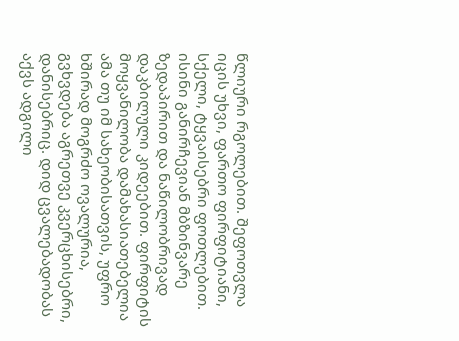წლიური რგოლებით. შეფოთვლა იცის უხვი, ფართო ფირფიტიანი, სქელი, ტყვაისებრი ფოთლებით. ისინი განირჩევიან მბზინვარე ზედაპირით და ნაწილობრივად დაკბილული კიდეებით. ფირფიტის მოყვანილობა დამახასიათებელია ამა თუ იმ სახეობისათვის, უფრო ხშირად მოგრძო ოვალურია, გვხვდება აგრეთვე კვერცხისებრი, დანისებრიც. დიდ ცვალებადობას აქვს ადგილი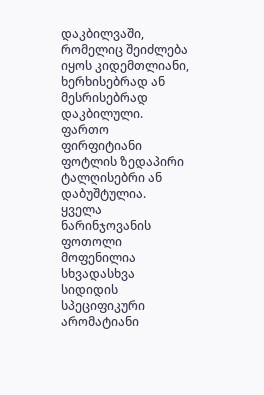დაკბილვაში, რომელიც შეიძლება იყოს კიდემთლიანი, ხერხისებრად ან მესრისებრად დაკბილული. ფართო ფირფიტიანი ფოტლის ზედაპირი ტალღისებრი ან დაბუშტულია. ყველა ნარინჯოვანის ფოთოლი მოფენილია სხვადასხვა სიდიდის სპეციფიკური არომატიანი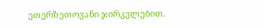ეთერზეთოვანი ჯირკვლებით.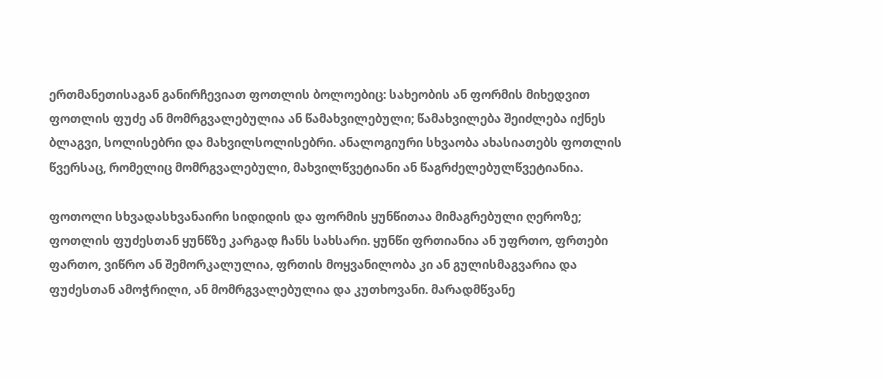ერთმანეთისაგან განირჩევიათ ფოთლის ბოლოებიც: სახეობის ან ფორმის მიხედვით ფოთლის ფუძე ან მომრგვალებულია ან წამახვილებული; წამახვილება შეიძლება იქნეს ბლაგვი, სოლისებრი და მახვილსოლისებრი. ანალოგიური სხვაობა ახასიათებს ფოთლის წვერსაც, რომელიც მომრგვალებული, მახვილწვეტიანი ან წაგრძელებულწვეტიანია.

ფოთოლი სხვადასხვანაირი სიდიდის და ფორმის ყუნწითაა მიმაგრებული ღეროზე; ფოთლის ფუძესთან ყუნწზე კარგად ჩანს სახსარი. ყუნწი ფრთიანია ან უფრთო, ფრთები ფართო, ვიწრო ან შემორკალულია, ფრთის მოყვანილობა კი ან გულისმაგვარია და ფუძესთან ამოჭრილი, ან მომრგვალებულია და კუთხოვანი. მარადმწვანე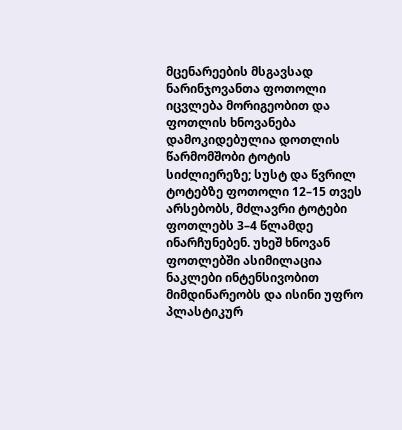მცენარეების მსგავსად ნარინჯოვანთა ფოთოლი იცვლება მორიგეობით და ფოთლის ხნოვანება დამოკიდებულია დოთლის წარმომშობი ტოტის სიძლიერეზე; სუსტ და წვრილ ტოტებზე ფოთოლი 12–15 თვეს არსებობს, მძლავრი ტოტები ფოთლებს 3–4 წლამდე ინარჩუნებენ. უხეშ ხნოვან ფოთლებში ასიმილაცია ნაკლები ინტენსივობით მიმდინარეობს და ისინი უფრო პლასტიკურ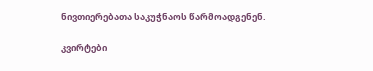ნივთიერებათა საკუჭნაოს წარმოადგენენ.

კვირტები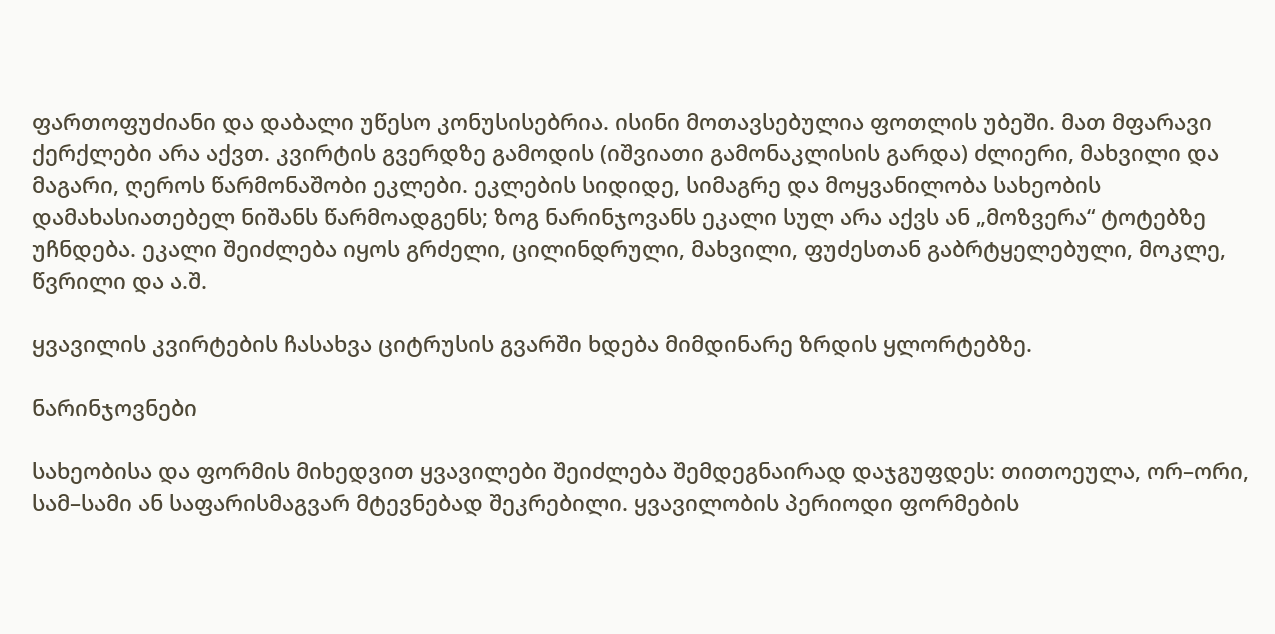ფართოფუძიანი და დაბალი უწესო კონუსისებრია. ისინი მოთავსებულია ფოთლის უბეში. მათ მფარავი ქერქლები არა აქვთ. კვირტის გვერდზე გამოდის (იშვიათი გამონაკლისის გარდა) ძლიერი, მახვილი და მაგარი, ღეროს წარმონაშობი ეკლები. ეკლების სიდიდე, სიმაგრე და მოყვანილობა სახეობის დამახასიათებელ ნიშანს წარმოადგენს; ზოგ ნარინჯოვანს ეკალი სულ არა აქვს ან „მოზვერა“ ტოტებზე უჩნდება. ეკალი შეიძლება იყოს გრძელი, ცილინდრული, მახვილი, ფუძესთან გაბრტყელებული, მოკლე, წვრილი და ა.შ.

ყვავილის კვირტების ჩასახვა ციტრუსის გვარში ხდება მიმდინარე ზრდის ყლორტებზე.

ნარინჯოვნები

სახეობისა და ფორმის მიხედვით ყვავილები შეიძლება შემდეგნაირად დაჯგუფდეს: თითოეულა, ორ–ორი, სამ–სამი ან საფარისმაგვარ მტევნებად შეკრებილი. ყვავილობის პერიოდი ფორმების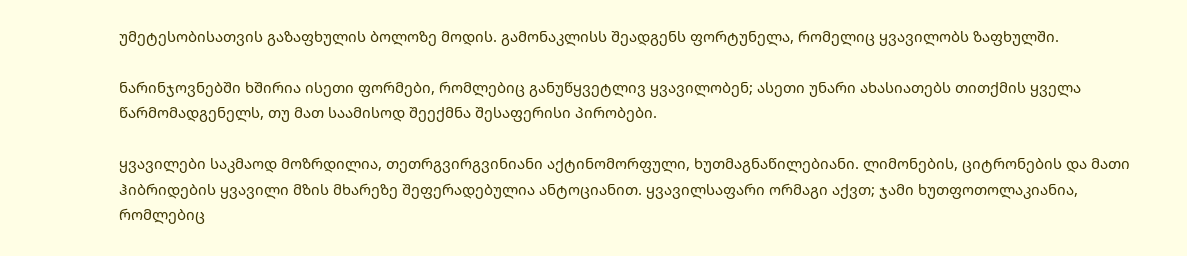უმეტესობისათვის გაზაფხულის ბოლოზე მოდის. გამონაკლისს შეადგენს ფორტუნელა, რომელიც ყვავილობს ზაფხულში.

ნარინჯოვნებში ხშირია ისეთი ფორმები, რომლებიც განუწყვეტლივ ყვავილობენ; ასეთი უნარი ახასიათებს თითქმის ყველა წარმომადგენელს, თუ მათ საამისოდ შეექმნა შესაფერისი პირობები.

ყვავილები საკმაოდ მოზრდილია, თეთრგვირგვინიანი აქტინომორფული, ხუთმაგნაწილებიანი. ლიმონების, ციტრონების და მათი ჰიბრიდების ყვავილი მზის მხარეზე შეფერადებულია ანტოციანით. ყვავილსაფარი ორმაგი აქვთ; ჯამი ხუთფოთოლაკიანია, რომლებიც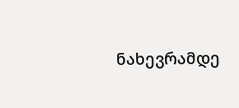ნახევრამდე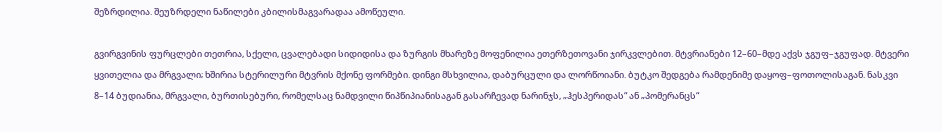შეზრდილია. შეუზრდელი ნაწილები კბილისმაგვარადაა ამოწეული.

გვირგვინის ფურცლები თეთრია, სქელი, ცვალებადი სიდიდისა და ზურგის მხარეზე მოფენილია ეთერზეთოვანი ჯირკვლებით. მტვრიანები 12–60–მდე აქვს ჯგუფ–ჯგუფად. მტვერი ყვითელია და მრგვალი; ხშირია სტერილური მტვრის მქონე ფორმები. დინგი მსხვილია, დაბურცული და ლორწოიანი. ბუტკო შედგება რამდენიმე დაყოფ–ფოთოლისაგან. ნასკვი 8–14 ბუდიანია, მრგვალი, ბურთისებური, რომელსაც ნამდვილი წიპწიპიანისაგან გასარჩევად ნარინჯს, „ჰესპერიდას“ ან „პომერანცს“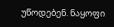უწოდებენ. ნაყოფი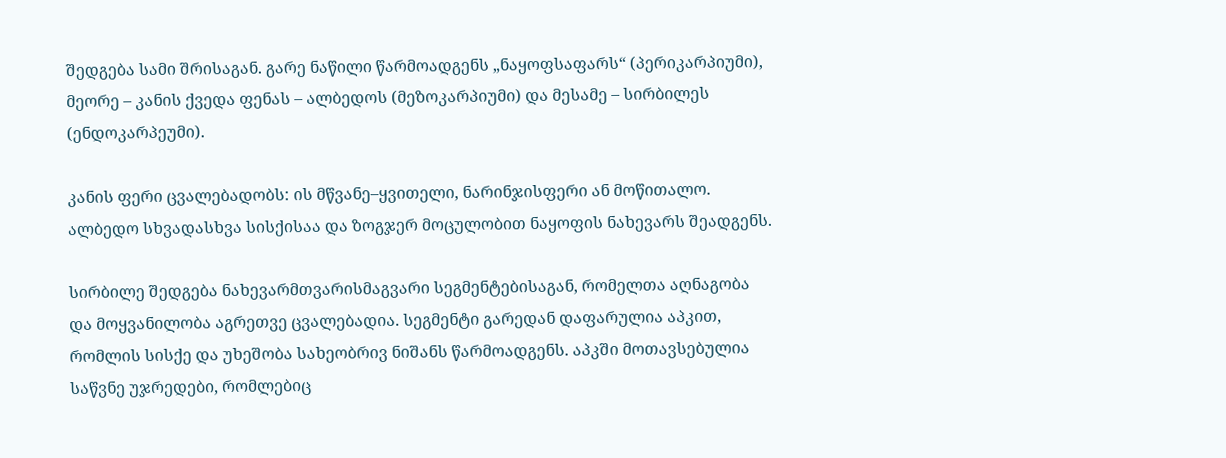შედგება სამი შრისაგან. გარე ნაწილი წარმოადგენს „ნაყოფსაფარს“ (პერიკარპიუმი), მეორე – კანის ქვედა ფენას – ალბედოს (მეზოკარპიუმი) და მესამე – სირბილეს (ენდოკარპეუმი).

კანის ფერი ცვალებადობს: ის მწვანე–ყვითელი, ნარინჯისფერი ან მოწითალო. ალბედო სხვადასხვა სისქისაა და ზოგჯერ მოცულობით ნაყოფის ნახევარს შეადგენს.

სირბილე შედგება ნახევარმთვარისმაგვარი სეგმენტებისაგან, რომელთა აღნაგობა და მოყვანილობა აგრეთვე ცვალებადია. სეგმენტი გარედან დაფარულია აპკით, რომლის სისქე და უხეშობა სახეობრივ ნიშანს წარმოადგენს. აპკში მოთავსებულია საწვნე უჯრედები, რომლებიც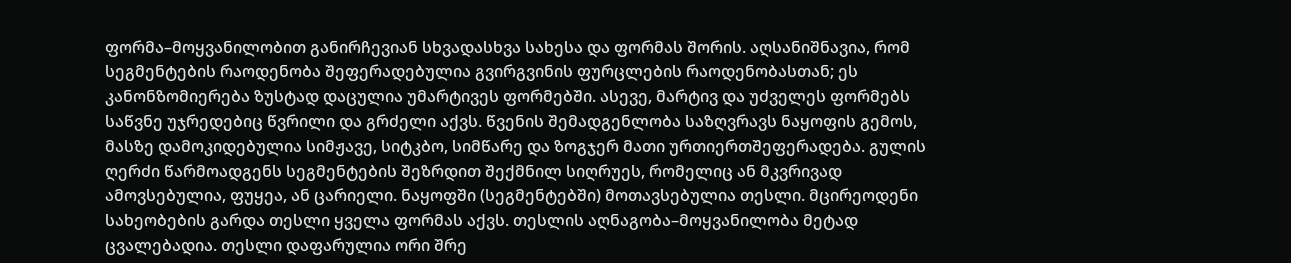ფორმა–მოყვანილობით განირჩევიან სხვადასხვა სახესა და ფორმას შორის. აღსანიშნავია, რომ სეგმენტების რაოდენობა შეფერადებულია გვირგვინის ფურცლების რაოდენობასთან; ეს კანონზომიერება ზუსტად დაცულია უმარტივეს ფორმებში. ასევე, მარტივ და უძველეს ფორმებს საწვნე უჯრედებიც წვრილი და გრძელი აქვს. წვენის შემადგენლობა საზღვრავს ნაყოფის გემოს, მასზე დამოკიდებულია სიმჟავე, სიტკბო, სიმწარე და ზოგჯერ მათი ურთიერთშეფერადება. გულის ღერძი წარმოადგენს სეგმენტების შეზრდით შექმნილ სიღრუეს, რომელიც ან მკვრივად ამოვსებულია, ფუყეა, ან ცარიელი. ნაყოფში (სეგმენტებში) მოთავსებულია თესლი. მცირეოდენი სახეობების გარდა თესლი ყველა ფორმას აქვს. თესლის აღნაგობა–მოყვანილობა მეტად ცვალებადია. თესლი დაფარულია ორი შრე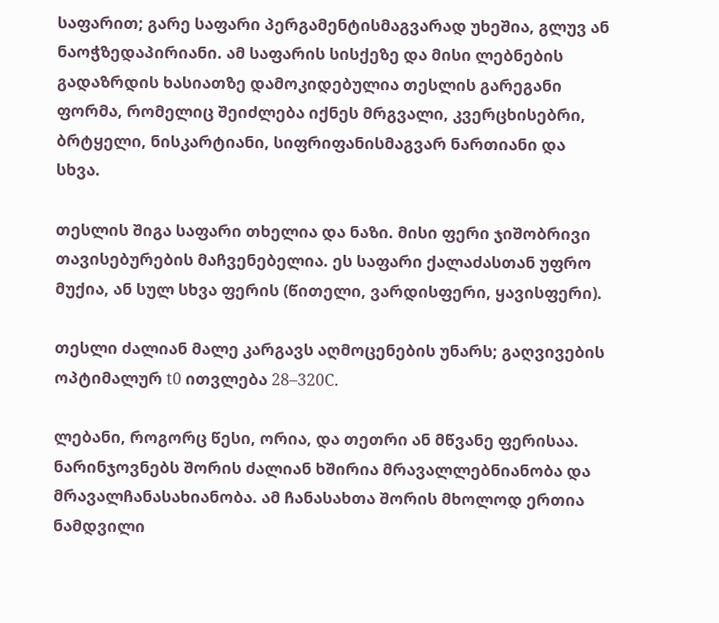საფარით; გარე საფარი პერგამენტისმაგვარად უხეშია, გლუვ ან ნაოჭზედაპირიანი. ამ საფარის სისქეზე და მისი ლებნების გადაზრდის ხასიათზე დამოკიდებულია თესლის გარეგანი ფორმა, რომელიც შეიძლება იქნეს მრგვალი, კვერცხისებრი, ბრტყელი, ნისკარტიანი, სიფრიფანისმაგვარ ნართიანი და სხვა.

თესლის შიგა საფარი თხელია და ნაზი. მისი ფერი ჯიშობრივი თავისებურების მაჩვენებელია. ეს საფარი ქალაძასთან უფრო მუქია, ან სულ სხვა ფერის (წითელი, ვარდისფერი, ყავისფერი).

თესლი ძალიან მალე კარგავს აღმოცენების უნარს; გაღვივების ოპტიმალურ t0 ითვლება 28–320C.

ლებანი, როგორც წესი, ორია, და თეთრი ან მწვანე ფერისაა. ნარინჯოვნებს შორის ძალიან ხშირია მრავალლებნიანობა და მრავალჩანასახიანობა. ამ ჩანასახთა შორის მხოლოდ ერთია ნამდვილი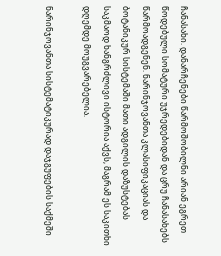ჩანასახი. დანარჩენები წარმოშობილნი არიან ეგრეთ წოდებული სომატური უჯრედებიდან და ცრუ ჩანასახებს წარმოადგენენ. ნარინჯოვანთა კლასიფიკაციას და ბოტანიკურ სისტემაში მათი ადგილის დაზუსტებას საკმაოდ ხანგრძლივი ისტორია აქვს, მაგრამ ეს საკითხი დღემდე მოუგვარებელია.

ნარინჯოვანთა სისტემატიკურად დაჯგუფების საქმეში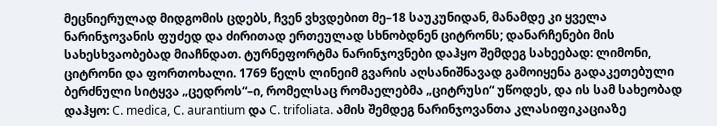მეცნიერულად მიდგომის ცდებს, ჩვენ ვხვდებით მე–18 საუკუნიდან, მანამდე კი ყველა ნარინჯოვანის ფუძედ და ძირითად ერთეულად სხნობდნენ ციტრონს; დანარჩენები მის სახესხვაობებად მიაჩნდათ. ტურნეფორტმა ნარინჯოვნები დაჰყო შემდეგ სახეებად: ლიმონი, ციტრონი და ფორთოხალი. 1769 წელს ლინეიმ გვარის აღსანიშნავად გამოიყენა გადაკეთებული ბერძნული სიტყვა „ცედროს“–ი, რომელსაც რომაელებმა „ციტრუსი“ უწოდეს, და ის სამ სახეობად დაჰყო: C. medica, C. aurantium და C. trifoliata. ამის შემდეგ ნარინჯოვანთა კლასიფიკაციაზე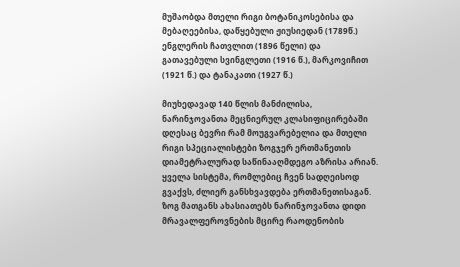მუშაობდა მთელი რიგი ბოტანიკოსებისა და მებაღეებისა, დაწყებული ჟიუსიედან (1789წ.) ენგლერის ჩათვლით (1896 წელი) და გათავებული სვინგლეთი (1916 წ.), მარკოვიჩით (1921 წ.) და ტანაკათი (1927 წ.)

მიუხედავად 140 წლის მანძილისა, ნარინჯოვანთა მეცნიერულ კლასიფიცირებაში დღესაც ბევრი რამ მოუგვარებელია და მთელი რიგი სპეციალისტები ზოგჯერ ერთმანეთის დიამეტრალურად საწინააღმდეგო აზრისა არიან. ყველა სისტემა, რომლებიც ჩვენ სადღეისოდ გვაქვს, ძლიერ განსხვავდება ერთმანეთისაგან. ზოგ მათგანს ახასიათებს ნარინჯოვანთა დიდი მრავალფეროვნების მცირე რაოდენობის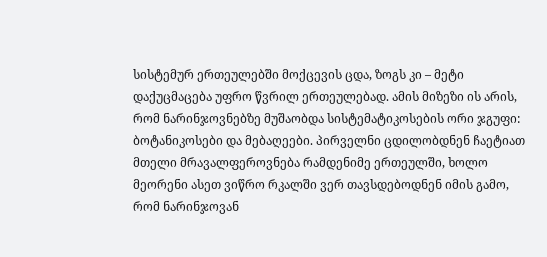სისტემურ ერთეულებში მოქცევის ცდა, ზოგს კი – მეტი დაქუცმაცება უფრო წვრილ ერთეულებად. ამის მიზეზი ის არის, რომ ნარინჯოვნებზე მუშაობდა სისტემატიკოსების ორი ჯგუფი: ბოტანიკოსები და მებაღეები. პირველნი ცდილობდნენ ჩაეტიათ მთელი მრავალფეროვნება რამდენიმე ერთეულში, ხოლო მეორენი ასეთ ვიწრო რკალში ვერ თავსდებოდნენ იმის გამო, რომ ნარინჯოვან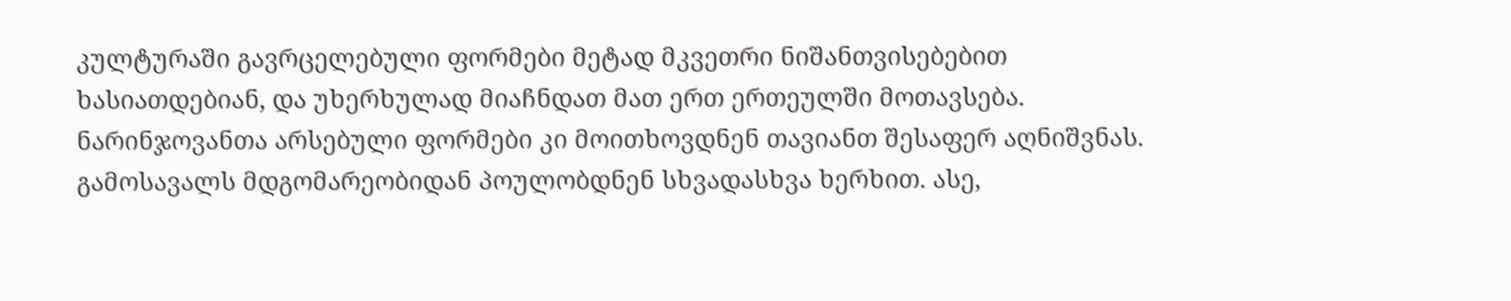კულტურაში გავრცელებული ფორმები მეტად მკვეთრი ნიშანთვისებებით ხასიათდებიან, და უხერხულად მიაჩნდათ მათ ერთ ერთეულში მოთავსება. ნარინჯოვანთა არსებული ფორმები კი მოითხოვდნენ თავიანთ შესაფერ აღნიშვნას. გამოსავალს მდგომარეობიდან პოულობდნენ სხვადასხვა ხერხით. ასე,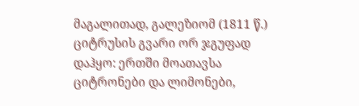მაგალითად, გალეზიომ (1811 წ.) ციტრუსის გვარი ორ ჯგუფად დაჰყო: ერთში მოათავსა ციტრონები და ლიმონები,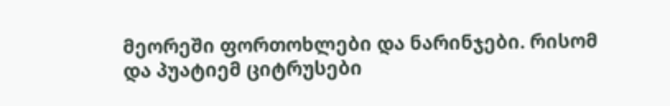მეორეში ფორთოხლები და ნარინჯები. რისომ და პუატიემ ციტრუსები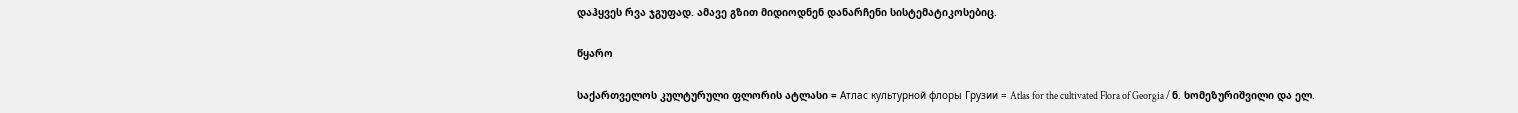დაჰყვეს რვა ჯგუფად. ამავე გზით მიდიოდნენ დანარჩენი სისტემატიკოსებიც.

წყარო

საქართველოს კულტურული ფლორის ატლასი = Атлас культурной флоры Грузии = Atlas for the cultivated Flora of Georgia / ნ. ხომეზურიშვილი და ელ.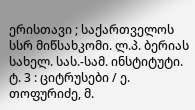ერისთავი ; საქართველოს სსრ მიწსახკომი. ლ.პ. ბერიას სახელ. სას.-სამ. ინსტიტუტი. ტ. 3 : ციტრუსები / ე. თოფურიძე, მ.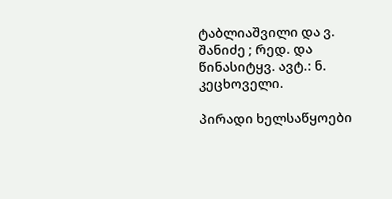ტაბლიაშვილი და ვ. შანიძე ; რედ. და წინასიტყვ. ავტ.: ნ. კეცხოველი.

პირადი ხელსაწყოები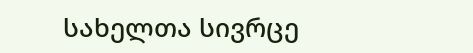სახელთა სივრცე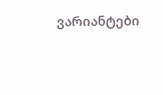ვარიანტები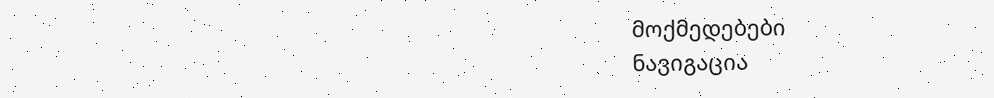მოქმედებები
ნავიგაცია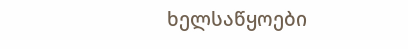ხელსაწყოები